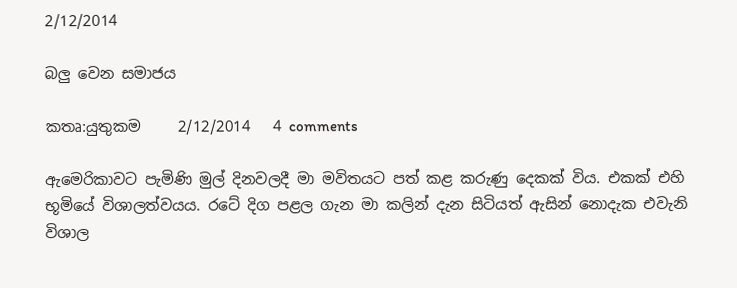2/12/2014

බලු වෙන සමාජය

කතෘ:යුතුකම     2/12/2014   4 comments

ඇමෙරිකාවට පැමිණි මුල් දිනවලදී මා මවිතයට පත් කළ කරුණු දෙකක් විය. එකක් එහි භූමියේ විශාලත්වයය. රටේ දිග පළල ගැන මා කලින් දැන සිටියත් ඇසින් නොදැක එවැනි විශාල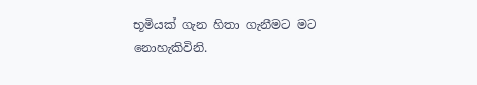භූමියක් ගැන හිතා ගැනීමට මට නොහැකිවිනි.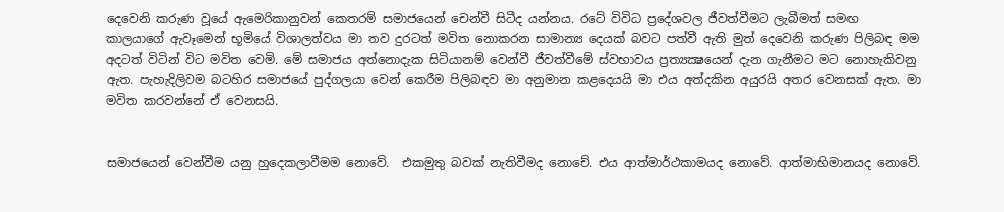දෙවෙනි කරුණ වූයේ ඇමෙරිකානුවන් කෙතරම් සමාජයෙන් චෙන්වී සිටීද යන්නය. රටේ විවිධ ප්‍රදේශවල ජීවත්වීමට ලැබීමත් සමඟ කාලයාගේ ඇවෑමෙන් භූමියේ විශාලත්වය මා තව දුරටත් මවිත නොකරන සාමාන්‍ය දෙයක් බවට පත්වී ඇති මුත් දෙවෙනි කරුණ පිලිබඳ මම අදටත් විටින් විට මවිත වෙමි. මේ සමාජය අත්නොදැක සිටියානම් වෙන්වී ජීවත්වීමේ ස්වභාවය ප්‍රත්‍යක්‍ෂයෙන් දැන ගැනීමට මට නොහැකිවනු ඇත. පැහැදිලිවම බටහිර සමාජයේ පුද්ගලයා වෙන් කෙරීම පිලිබඳව මා අනුමාන කළදෙයයි මා එය අත්දකින අයුරයි අතර වෙනසක් ඇත. මා මවිත කරවන්නේ ඒ වෙනසයි.


සමාජයෙන් වෙන්වීම යනු හුදෙකලාවීමම නොවේ.  එකමුතු බවක් නැතිවීමද නොචේ. එය ආත්මාර්ථකාමයද නොවේ. ආත්මාභිමානයද නොවේ.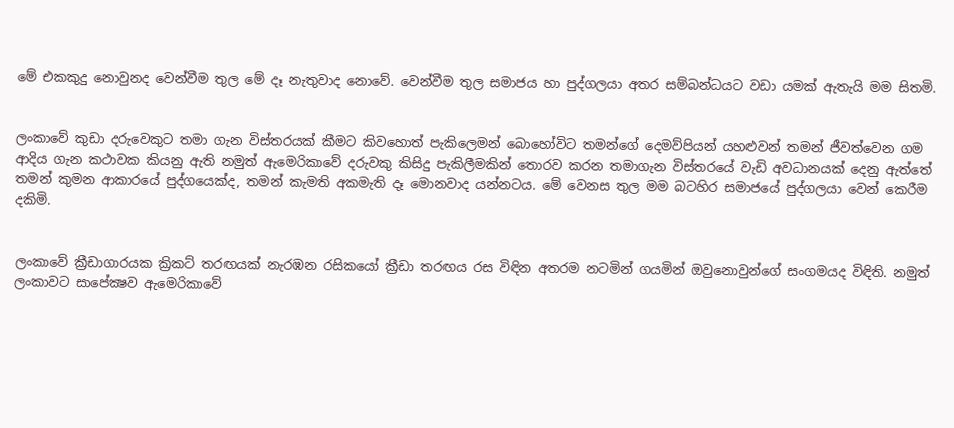මේ එකකුදු නොවුනද වෙන්වීම තුල මේ දෑ නැතුවාද නොවේ. වෙන්වීම තුල සමාජය හා පුද්ගලයා අතර සම්බන්ධයට වඩා යමක් ඇතැයි මම සිතමි.


ලංකාවේ කුඩා දරුවෙකුට තමා ගැන විස්තරයක් කීමට කිවහොත් පැකිලෙමන් බොහෝවිට තමන්ගේ දෙමව්පියන් යහළුවන් තමන් ජීවත්වෙන ගම ආදිය ගැන කථාවක කියනු ඇති නමුත් ඇමෙරිකාවේ දරුවකු කිසිදු පැකිලීමකින් තොරව කරන තමාගැන විස්තරයේ වැඩි අවධානයක් දෙනු ඇත්තේ තමන් කුමන ආකාරයේ පුද්ගයෙක්ද, තමන් කැමති අකමැති දෑ මොනවාද යන්නටය. මේ වෙනස තුල මම බටහිර සමාජයේ පුද්ගලයා වෙන් කෙරීම දකිමි.


ලංකාවේ ක්‍රීඩාගාරයක ක්‍රිකට් තරඟයක් නැරඹන රසිකයෝ ක්‍රීඩා තරඟය රස විඳින අතරම නටමින් ගයමින් ඔවුනොවුන්ගේ සංගමයද විඳිති. නමුත් ලංකාවට සාපේක්‍ෂව ඇමෙරිකාවේ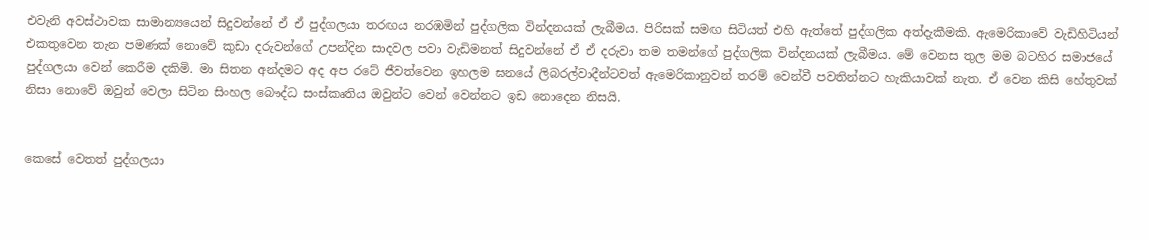එවැනි අවස්ථාවක සාමාන්‍යයෙන් සිදුවන්නේ ඒ ඒ පුද්ගලයා තරඟය නරඹමින් පුද්ගලික වින්දනයක් ලැබීමය. පිරිසක් සමඟ සිටියත් එහි ඇත්තේ පුද්ගලික අත්දැකීමකි. ඇමෙරිකාවේ වැඩිහිටියන් එකතුවෙන තැන පමණක් නොවේ කුඩා දරුවන්ගේ උපන්දින සාදවල පවා වැඩිමනත් සිදුවන්නේ ඒ ඒ දරුවා තම තමන්ගේ පුද්ගලික වින්දනයක් ලැබීමය. මේ වෙනස තුල මම බටහිර සමාජයේ පුද්ගලයා වෙන් කෙරීම දකිමි. මා සිතන අන්දමට අද අප රටේ ජීවත්වෙන ඉහලම ඝනයේ ලිබරල්වාදීන්ටවත් ඇමෙරිකානුවන් තරම් වෙන්වී පවතින්නට හැකියාවක් නැත. ඒ වෙන කිසි හේතුවක් නිසා නොවේ ඔවුන් වෙලා සිටින සිංහල බෞද්ධ සංස්කෘතිය ඔවුන්ට වෙන් වෙන්නට ඉඩ නොදෙන නිසයි.


කෙසේ වෙතත් පුද්ගලයා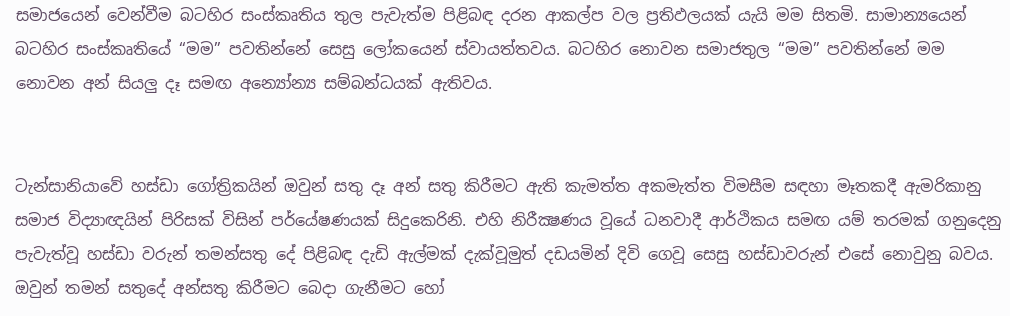සමාජයෙන් වෙන්වීම බටහිර සංස්කෘතිය තුල පැවැත්ම පිළිබඳ දරන ආකල්ප වල ප්‍රතිඵලයක් යැයි මම සිතමි. සාමාන්‍යයෙන් බටහිර සංස්කෘතියේ “මම” පවතින්නේ සෙසු ලෝකයෙන් ස්වායත්තවය. බටහිර නොවන සමාජතුල “මම” පවතින්නේ මම නොවන අන් සියලු දෑ සමඟ අන්‍යෝන්‍ය සම්බන්ධයක් ඇතිවය.


ටැන්සානියාවේ හස්ඩා ගෝත්‍රිකයින් ඔවුන් සතු දෑ අන් සතු කිරීමට ඇති කැමත්ත අකමැත්ත විමසීම සඳහා මෑතකදී ඇමරිකානු සමාජ විද්‍යාඥයින් පිරිසක් විසින් පර්යේෂණයක් සිදුකෙරිනි. එහි නිරීක්‍ෂණය වූයේ ධනවාදී ආර්ථිකය සමඟ යම් තරමක් ගනුදෙනු පැවැත්වූ හස්ඩා වරුන් තමන්සතු දේ පිළිබඳ දැඩි ඇල්මක් දැක්වූමුත් දඩයමින් දිවි ගෙවූ සෙසු හස්ඩාවරුන් එසේ නොවුනු බවය. ඔවුන් තමන් සතුදේ අන්සතු කිරීමට බෙදා ගැනීමට හෝ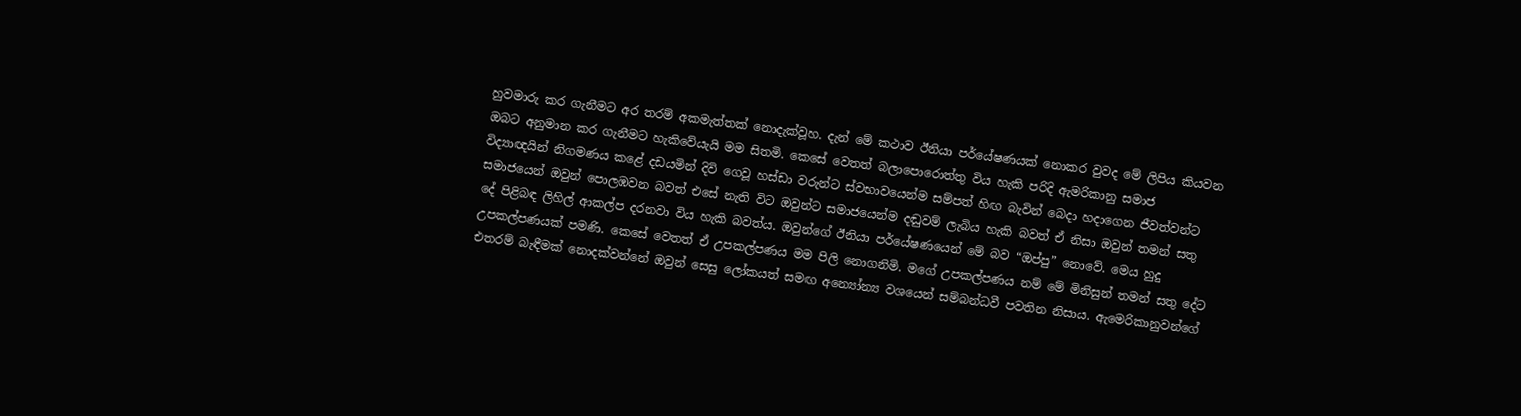හුවමාරු කර ගැනීමට අර තරම් අකමැත්තක් නොදැක්වූහ. දැන් මේ කථාව ඊනියා පර්යේෂණයක් නොකර වුවද මේ ලිපිය කියවන ඔබට අනුමාන කර ගැනීමට හැකිවේයැයි මම සිතමි. කෙසේ වෙතත් බලාපොරොත්තු විය හැකි පරිදි ඇමරිකානු සමාජ විද්‍යාඥයින් නිගමණය කළේ දඩයමින් දිවි ගෙවූ හස්ඩා වරුන්ට ස්වභාවයෙන්ම සම්පත් හිඟ බැවින් බෙදා හදාගෙන ජීවත්වන්ට සමාජයෙන් ඔවුන් පොලඹවන බවත් එසේ නැති විට ඔවුන්ට සමාජයෙන්ම දඬුවම් ලැබිය හැකි බවත් ඒ නිසා ඔවුන් තමන් සතු දේ පිළිබඳ ලිහිල් ආකල්ප දරනවා විය හැකි බවත්ය. ඔවුන්ගේ ඊනියා පර්යේෂණයෙන් මේ බව “ඔප්පු” නොවේ. මෙය හුදු උපකල්පණයක් පමණි. කෙසේ වෙතත් ඒ උපකල්පණය මම පිලි නොගනිමි. මගේ උපකල්පණය නම් මේ මිනිසුන් තමන් සතු දේට එතරම් බැඳීමක් නොදක්වන්නේ ඔවුන් සෙසු ලෝකයත් සමඟ අන්‍යෝන්‍ය වශයෙන් සම්බන්ධවී පවතින නිසාය. ඇමෙරිකානුවන්ගේ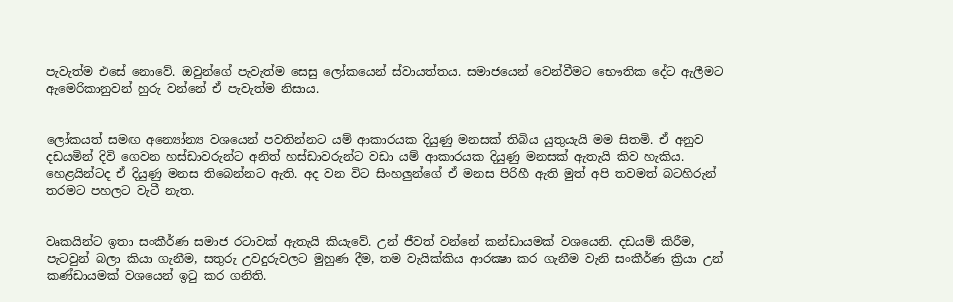පැවැත්ම එසේ නොවේ. ඔවුන්ගේ පැවැත්ම සෙසු ලෝකයෙන් ස්වායත්තය. සමාජයෙන් වෙන්වීමට භෞතික දේට ඇලීමට ඇමෙරිකානුවන් හුරු වන්නේ ඒ පැවැත්ම නිසාය.


ලෝකයත් සමඟ අන්‍යෝන්‍ය වශයෙන් පවතින්නට යම් ආකාරයක දියුණු මනසක් තිබිය යුතුයැයි මම සිතමි. ඒ අනුව දඩයමින් දිවි ගෙවන හස්ඩාවරුන්ට අනිත් හස්ඩාවරුන්ට වඩා යම් ආකාරයක දියුණු මනසක් ඇතැයි කිව හැකිය. හෙළයින්ටද ඒ දියුණු මනස තිබෙන්නට ඇති. අද වන විට සිංහලුන්ගේ ඒ මනස පිරිහී ඇති මුත් අපි තවමත් බටහිරුන් තරමට පහලට වැටී නැත.


වෘකයින්ට ඉතා සංකීර්ණ සමාජ රටාවක් ඇතැයි කියැවේ. උන් ජීවත් වන්නේ කන්ඩායමක් වශයෙනි. දඩයම් කිරීම, පැටවුන් බලා කියා ගැනීම, සතුරු උවදුරුවලට මුහුණ දීම, තම වැයික්කිය ආරක්‍ෂා කර ගැනීම වැනි සංකීර්ණ ක්‍රියා උන් කණ්ඩායමක් වශයෙන් ඉටු කර ගනිති.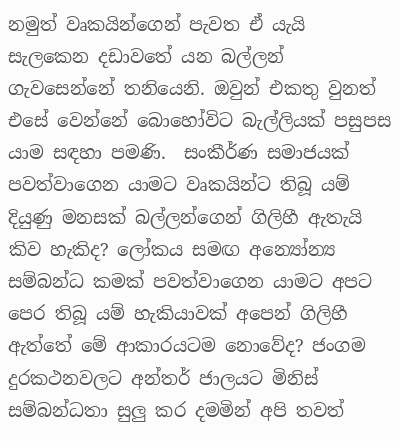නමුත් වෘකයින්ගෙන් පැවත ඒ යැයි සැලකෙන දඩාවතේ යන බල්ලන් ගැවසෙන්නේ තනියෙනි. ඔවුන් එකතු වුනත් එසේ වෙන්නේ බොහෝවිට බැල්ලියක් පසුපස යාම සඳහා පමණි.  සංකීර්ණ සමාජයක් පවත්වාගෙන යාමට වෘකයින්ට තිබූ යම් දියුණු මනසක් බල්ලන්ගෙන් ගිලිහී ඇතැයි කිව හැකිද? ලෝකය සමඟ අන්‍යෝන්‍ය සම්බන්ධ කමක් පවත්වාගෙන යාමට අපට පෙර තිබූ යම් හැකියාවක් අපෙන් ගිලිහී ඇත්තේ මේ ආකාරයටම නොවේද? ජංගම දුරකථනවලට අන්තර් ජාලයට මිනිස් සම්බන්ධතා සුලු කර දමමින් අපි තවත්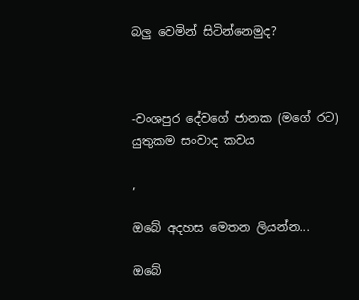බලු වෙමින් සිටින්නෙමුද?



-වංශපුර දේවගේ ජානක (මගේ රට)
යුතුකම සංවාද කවය

,

ඔබේ අදහස මෙතන ලියන්න...

ඔබේ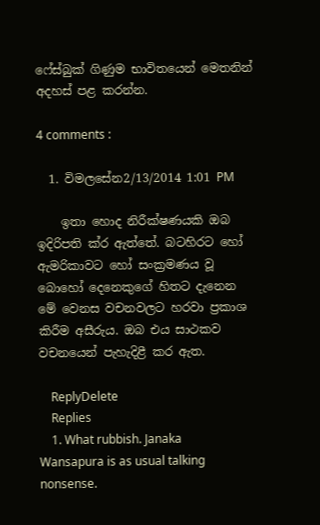ෆේස්බුක් ගිණුම භාවිතයෙන් මෙතනින් අදහස් පළ කරන්න.

4 comments :

  1. විමලසේන2/13/2014 1:01 PM

    ඉතා හොද නිරීක්ෂණයකි ඔබ ඉදිරිපති ක්ර ඇත්තේ. බටහිරට හෝ ඇමරිකාවට හෝ සංක්‍රමණය වූ බොහෝ දෙනෙකුගේ හිතට දැනෙන මේ වෙනස වචනවලට හරවා ප්‍රකාශ කිරීම අසීරුය. ඔබ එය සාථකව වචනයෙන් පැහැදිළී කර ඇත.

    ReplyDelete
    Replies
    1. What rubbish. Janaka Wansapura is as usual talking nonsense.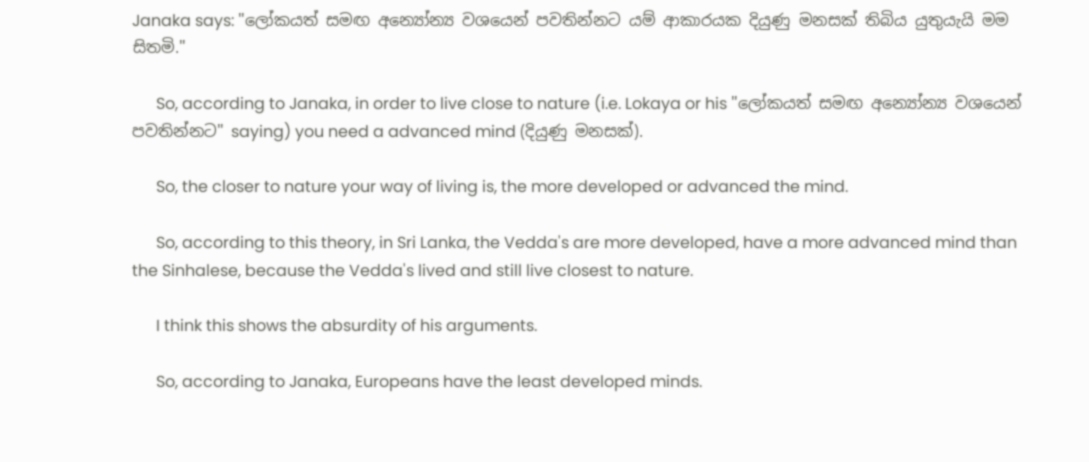Janaka says: "ලෝකයත් සමඟ අන්‍යෝන්‍ය වශයෙන් පවතින්නට යම් ආකාරයක දියුණු මනසක් තිබිය යුතුයැයි මම සිතමි."

      So, according to Janaka, in order to live close to nature (i.e. Lokaya or his "ලෝකයත් සමඟ අන්‍යෝන්‍ය වශයෙන් පවතින්නට" saying) you need a advanced mind (දියුණු මනසක්).

      So, the closer to nature your way of living is, the more developed or advanced the mind.

      So, according to this theory, in Sri Lanka, the Vedda's are more developed, have a more advanced mind than the Sinhalese, because the Vedda's lived and still live closest to nature.

      I think this shows the absurdity of his arguments.

      So, according to Janaka, Europeans have the least developed minds.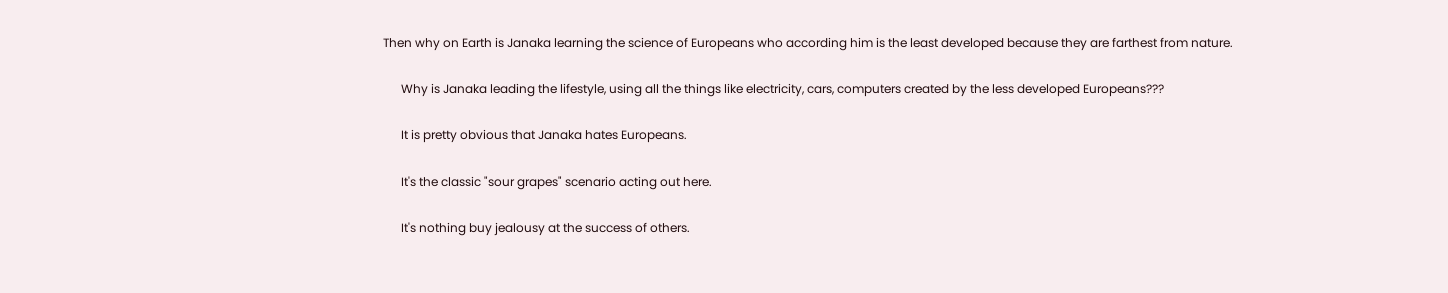Then why on Earth is Janaka learning the science of Europeans who according him is the least developed because they are farthest from nature.

      Why is Janaka leading the lifestyle, using all the things like electricity, cars, computers created by the less developed Europeans???

      It is pretty obvious that Janaka hates Europeans.

      It's the classic "sour grapes" scenario acting out here.

      It's nothing buy jealousy at the success of others.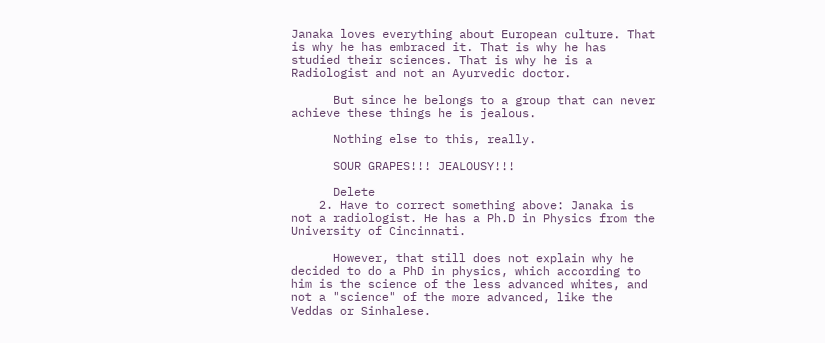Janaka loves everything about European culture. That is why he has embraced it. That is why he has studied their sciences. That is why he is a Radiologist and not an Ayurvedic doctor.

      But since he belongs to a group that can never achieve these things he is jealous.

      Nothing else to this, really.

      SOUR GRAPES!!! JEALOUSY!!!

      Delete
    2. Have to correct something above: Janaka is not a radiologist. He has a Ph.D in Physics from the University of Cincinnati.

      However, that still does not explain why he decided to do a PhD in physics, which according to him is the science of the less advanced whites, and not a "science" of the more advanced, like the Veddas or Sinhalese.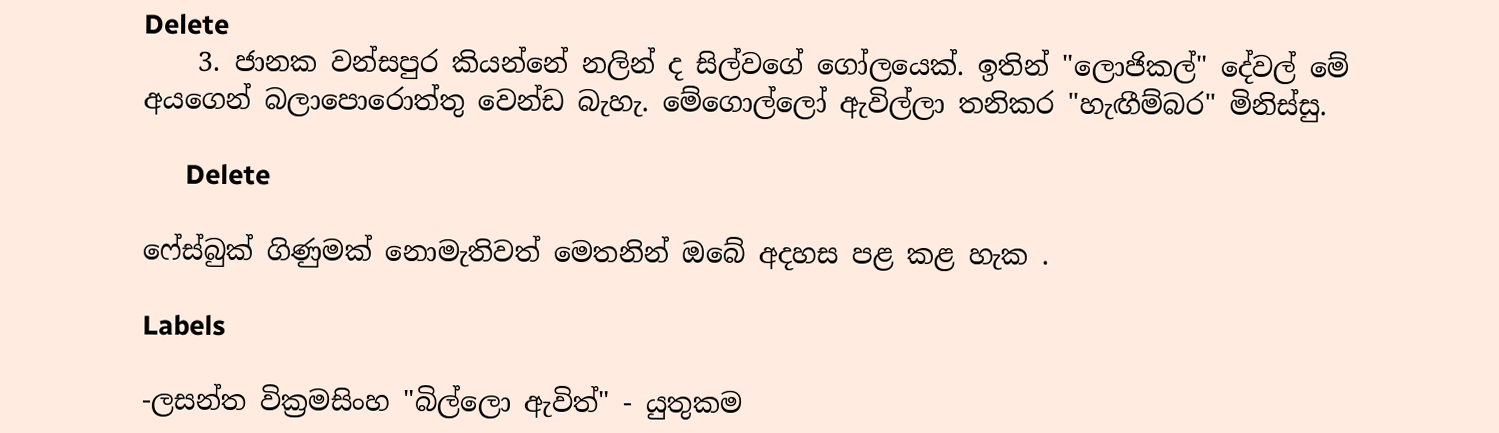Delete
    3. ජානක වන්සපුර කියන්නේ නලින් ද සිල්වගේ ගෝලයෙක්. ඉතින් "ලොජිකල්" දේවල් මේ අයගෙන් බලාපොරොත්තු වෙන්ඩ බැහැ. මේගොල්ලෝ ඇවිල්ලා තනිකර "හැඟීම්බර" මිනිස්සු.

      Delete

ෆේස්බුක් ගිණුමක් නොමැතිවත් මෙතනින් ඔබේ අදහස පළ කළ හැක .

Labels

-ලසන්ත වික්‍රමසිංහ "බිල්ලො ඇවිත්" - යුතුකම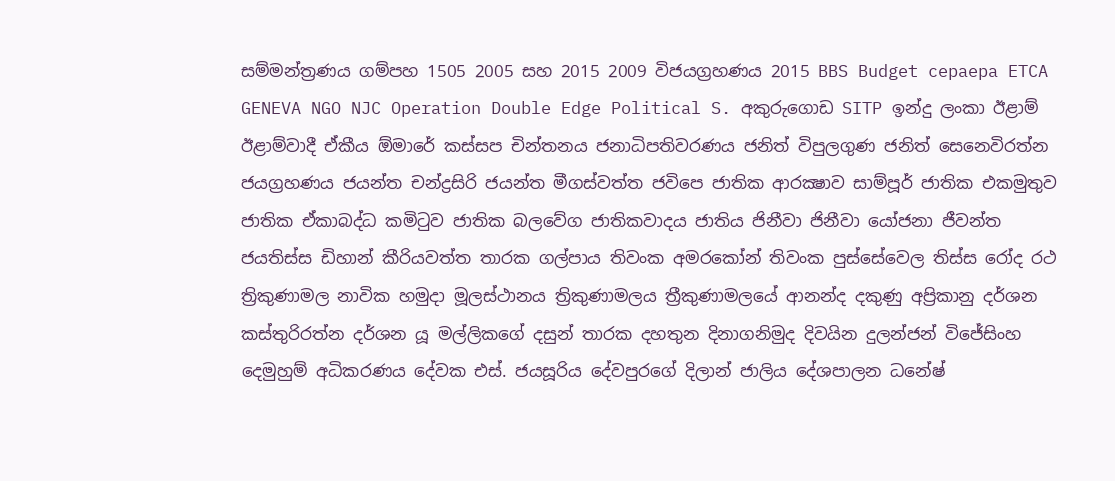සම්මන්ත්‍රණය ගම්පහ 1505 2005 සහ 2015 2009 විජයග්‍රහණය 2015 BBS Budget cepaepa ETCA GENEVA NGO NJC Operation Double Edge Political S. අකුරුගොඩ SITP ඉන්දු ලංකා ඊළාම් ඊළාම්වාදී ඒකීය ඕමාරේ කස්‌සප චින්තනය ජනාධිපතිවරණය ජනිත් විපුලගුණ ජනිත් සෙනෙවිරත්න ජයග්‍රහණය ජයන්ත චන්ද්‍රසිරි ජයන්ත මීගස්වත්ත ජවිපෙ ජාතික ආරක්‍ෂාව සාම්පූර් ජාතික එකමුතුව ජාතික ඒකාබද්ධ කමිටුව ජාතික බලවේග ජාතිකවාදය ජාතිය ජිනීවා ජිනීවා යෝජනා ජීවන්ත ජයතිස්ස ඩිහාන් කීරියවත්ත තාරක ගල්පාය තිවංක අමරකෝන් තිවංක පුස්සේවෙල තිස්‌ස රෝද රථ ත්‍රිකුණාමල නාවික හමුදා මූලස්‌ථානය ත්‍රිකුණාමලය ත්‍රීකුණාමලයේ ආනන්ද දකුණු අප්‍රිකානු දර්ශන කස්තුරිරත්න දර්ශන යූ මල්ලිකගේ දසුන් තාරක දහතුන දිනාගනිමුද දිවයින දුලන්ජන් විජේසිංහ දෙමුහුම් අධිකරණය දේවක එස්. ජයසූරිය දේවපුරගේ දිලාන් ජාලිය දේශපාලන ධනේෂ්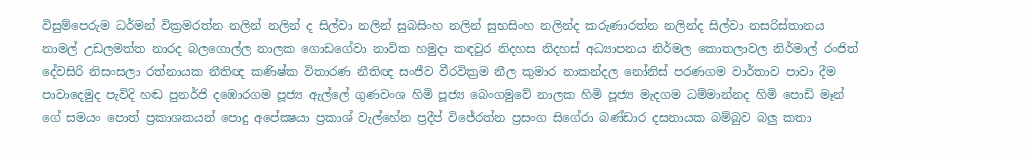විසුම්පෙරුම ධර්මන් වික්‍රමරත්න නලින් නලින් ද සිල්වා නලින් සුබසිංහ නලින් සුභසිංහ නලින්ද කරුණාරත්න නලින්ද සිල්වා නසරිස්‌තානය නාමල් උඩලමත්ත නාරද බලගොල්ල නාලක ගොඩගේවා නාවික හමුදා කඳවුර නිදහස නිදහස් අධ්‍යාපනය නිර්මල කොතලාවල නිර්මාල් රංජිත් දේවසිරි නිසංසලා රත්නායක නීතිඥ කණිෂ්ක විතාරණ නීතිඥ සංජීව වීරවික්‍රම නීල කුමාර නාකන්දල නෝනිස් පරණගම වාර්තාව පාවා දීම පාවාදෙමුද පැවිදි හඬ පුනර්ජි දඹොරගම පූජ්‍ය ඇල්ලේ ගුණවංශ හිමි පූජ්‍ය බෙංගමුවේ නාලක හිමි පූජ්‍ය මැදගම ධම්මාන්නද හිමි පොඩි මෑන් ගේ සමයං පොත් ප්‍රකාශකයන් පොදු අපේක්‍ෂයා ප්‍රකාශ් වැල්හේන ප්‍රදීප් විජේරත්න ප්‍රසංග සිගේරා බණ්ඩාර දසනායක බම්බුව බලු කතා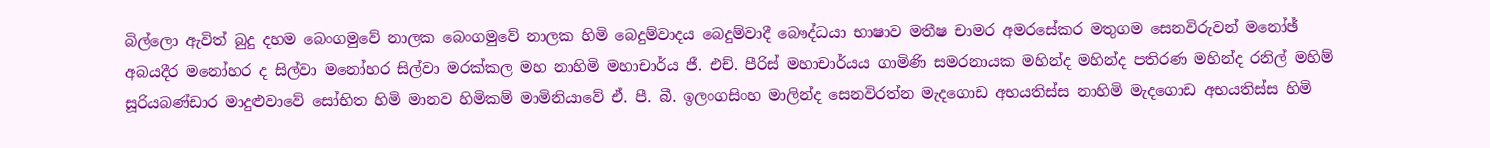බිල්ලො ඇවිත් බුදු දහම බෙංගමුවේ නාලක බෙංගමුවේ නාලක හිමි බෙදුම්වාදය බෙදුම්වාදී බෞද්ධයා භාෂාව මතීෂ චාමර අමරසේකර මතුගම සෙනවිරුවන් මනෝඡ් අබයදීර මනෝහර ද සිල්වා මනෝහර සිල්වා මරක්කල මහ නාහිමි මහාචාර්ය ජී. එච්. පීරිස් මහාචාර්යය ගාමිණි සමරනායක මහින්ද මහින්ද පතිරණ මහින්ද රනිල් මහිම් සූරියබණ්ඩාර මාදුළුවාවේ සෝභිත හිමි මානව හිමිකම් මාමිනියාවේ ඒ. පී. බී. ඉලංගසිංහ මාලින්ද සෙනවිරත්න මැදගොඩ අභයතිස්ස නාහිමි මැදගොඩ අභයතිස්ස හිමි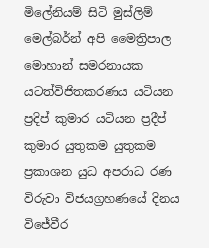මිලේනියම් සිටි මුස්‌ලිම් මෙල්බර්න් අපි මෛත්‍රිපාල මොහාන් සමරනායක යටත්විජිතකරණය යටියන ප්‍රදිප් කුමාර යටියන ප්‍රදීප් කුමාර යුතුකම යුතුකම ප්‍රකාශන යුධ අපරාධ රණ විරුවා විජයග්‍රහණයේ දිනය විජේවීර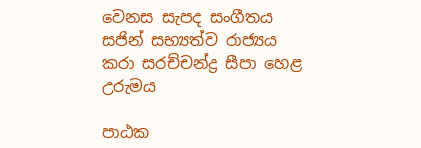වෙනස සැපද සංගීතය සජින් සභ්‍යත්ව රාජ්‍යය කරා සරච්චන්ද්‍ර සීපා හෙළ උරුමය

පාඨක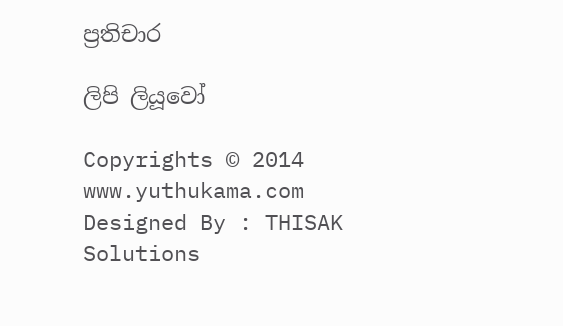ප්‍රතිචාර

ලිපි ලියූවෝ

Copyrights © 2014 www.yuthukama.com Designed By : THISAK Solutions